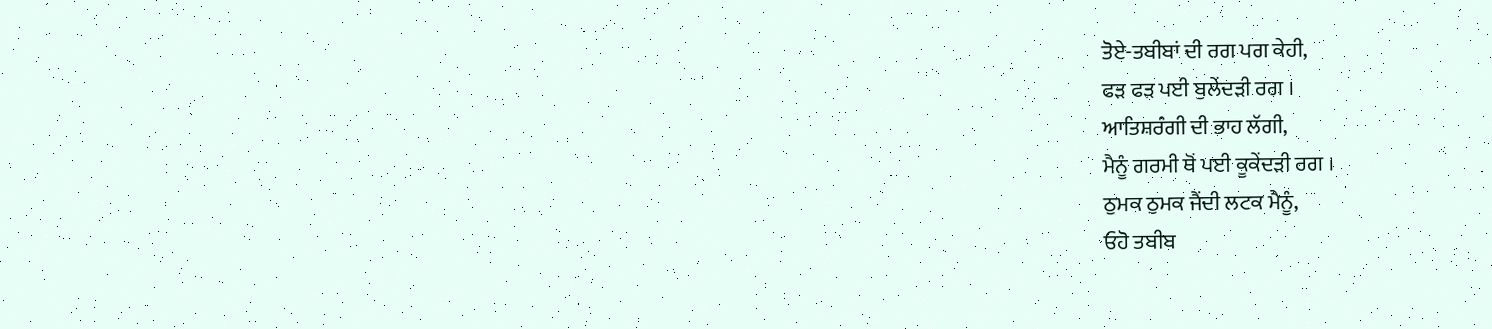ਤੋਏ-ਤਬੀਬਾਂ ਦੀ ਰਗ ਪਗ ਕੇਹੀ,
ਫੜ ਫੜ ਪਈ ਬੁਲੇਂਦੜੀ ਰਗ ।
ਆਤਿਸ਼ਰੰਗੀ ਦੀ ਭਾਹ ਲੱਗੀ,
ਮੈਨੂੰ ਗਰਮੀ ਥੋਂ ਪਈ ਕੂਕੇਂਦੜੀ ਰਗ ।
ਠੁਮਕ ਠੁਮਕ ਜੈਂਦੀ ਲਟਕ ਮੈਨੂੰ,
ਓਹੋ ਤਬੀਬ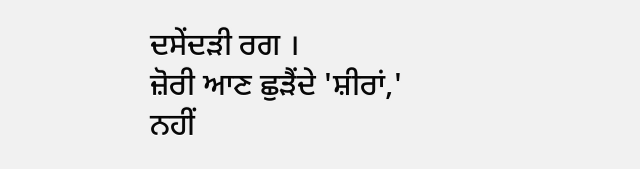ਦਸੇਂਦੜੀ ਰਗ ।
ਜ਼ੋਰੀ ਆਣ ਛੁੜੈਂਦੇ 'ਸ਼ੀਰਾਂ,'
ਨਹੀਂ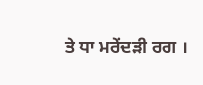ਤੇ ਧਾ ਮਰੇਂਦੜੀ ਰਗ ।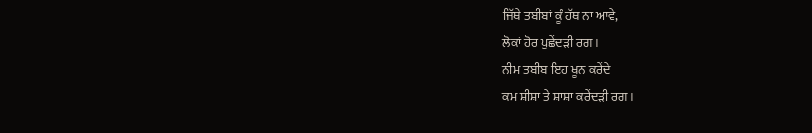ਜਿੱਥੇ ਤਬੀਬਾਂ ਕੂੰ ਹੱਥ ਨਾ ਆਵੇ,
ਲੋਕਾਂ ਹੋਰ ਪੁਛੇਂਦੜੀ ਰਗ ।
ਨੀਮ ਤਬੀਬ ਇਹ ਖੂਨ ਕਰੇਂਦੇ
ਕਮ ਸ਼ੀਸ਼ਾ ਤੇ ਸ਼ਾਸ਼ਾ ਕਰੇਂਦੜੀ ਰਗ ।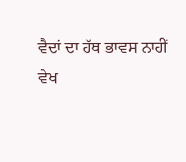ਵੈਦਾਂ ਦਾ ਹੱਥ ਭਾਵਸ ਨਾਹੀਂ
ਵੇਖ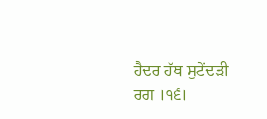ਹੈਦਰ ਹੱਥ ਸੁਟੇਂਦੜੀ ਰਗ ।੧੬।